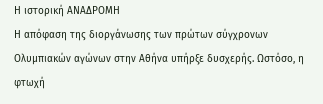Η ιστορική ΑΝΑΔΡΟΜΗ
Η απόφαση της διοργάνωσης των πρώτων σύγχρονων Ολυμπιακών αγώνων στην Αθήνα υπήρξε δυσχερής. Ωστόσο, η φτωχή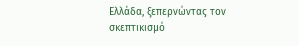Ελλάδα, ξεπερνώντας τον σκεπτικισμό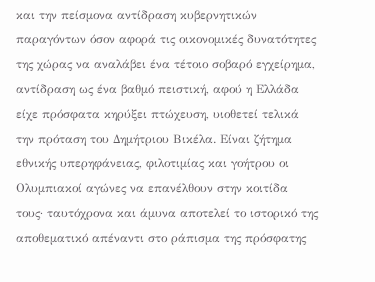και την πείσμονα αντίδραση κυβερνητικών παραγόντων όσον αφορά τις οικονομικές δυνατότητες της χώρας να αναλάβει ένα τέτοιο σοβαρό εγχείρημα, αντίδραση ως ένα βαθμό πειστική, αφού η Ελλάδα είχε πρόσφατα κηρύξει πτώχευση, υιοθετεί τελικά την πρόταση του Δημήτριου Βικέλα. Είναι ζήτημα εθνικής υπερηφάνειας, φιλοτιμίας και γοήτρου οι Ολυμπιακοί αγώνες να επανέλθουν στην κοιτίδα τους· ταυτόχρονα και άμυνα αποτελεί το ιστορικό της αποθεματικό απέναντι στο ράπισμα της πρόσφατης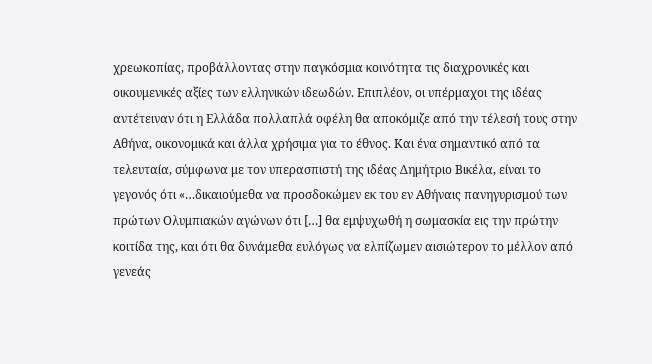χρεωκοπίας, προβάλλοντας στην παγκόσμια κοινότητα τις διαχρονικές και οικουμενικές αξίες των ελληνικών ιδεωδών. Επιπλέον, οι υπέρμαχοι της ιδέας αντέτειναν ότι η Ελλάδα πολλαπλά οφέλη θα αποκόμιζε από την τέλεσή τους στην Αθήνα, οικονομικά και άλλα χρήσιμα για το έθνος. Και ένα σημαντικό από τα τελευταία, σύμφωνα με τον υπερασπιστή της ιδέας Δημήτριο Βικέλα, είναι το γεγονός ότι «…δικαιούμεθα να προσδοκώμεν εκ του εν Αθήναις πανηγυρισμού των πρώτων Ολυμπιακών αγώνων ότι […] θα εμψυχωθή η σωμασκία εις την πρώτην κοιτίδα της, και ότι θα δυνάμεθα ευλόγως να ελπίζωμεν αισιώτερον το μέλλον από γενεάς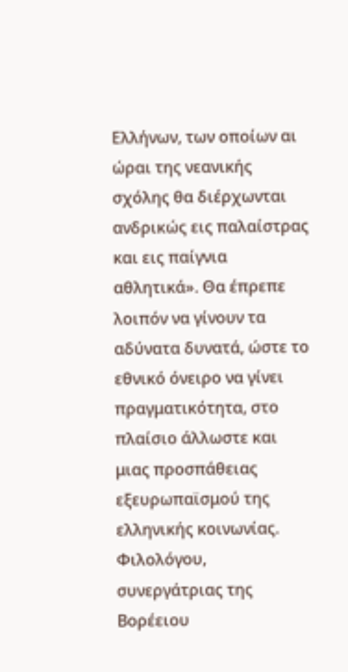Ελλήνων, των οποίων αι ώραι της νεανικής σχόλης θα διέρχωνται ανδρικώς εις παλαίστρας και εις παίγνια αθλητικά». Θα έπρεπε λοιπόν να γίνουν τα αδύνατα δυνατά, ώστε το εθνικό όνειρο να γίνει πραγματικότητα, στο πλαίσιο άλλωστε και μιας προσπάθειας εξευρωπαϊσμού της ελληνικής κοινωνίας.
Φιλολόγου, συνεργάτριας της Βορέειου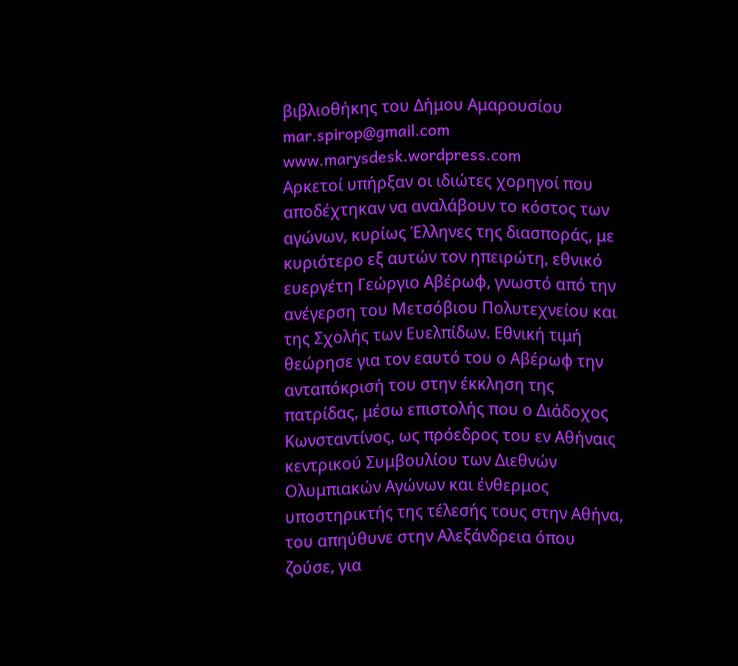βιβλιοθήκης του Δήμου Αμαρουσίου
mar.spirop@gmail.com www.marysdesk.wordpress.com
Αρκετοί υπήρξαν οι ιδιώτες χορηγοί που αποδέχτηκαν να αναλάβουν το κόστος των αγώνων, κυρίως Έλληνες της διασποράς, με κυριότερο εξ αυτών τον ηπειρώτη, εθνικό ευεργέτη Γεώργιο Αβέρωφ, γνωστό από την ανέγερση του Μετσόβιου Πολυτεχνείου και της Σχολής των Ευελπίδων. Εθνική τιμή θεώρησε για τον εαυτό του ο Αβέρωφ την ανταπόκρισή του στην έκκληση της πατρίδας, μέσω επιστολής που ο Διάδοχος Κωνσταντίνος, ως πρόεδρος του εν Αθήναις κεντρικού Συμβουλίου των Διεθνών Ολυμπιακών Αγώνων και ένθερμος υποστηρικτής της τέλεσής τους στην Αθήνα, του απηύθυνε στην Αλεξάνδρεια όπου ζούσε, για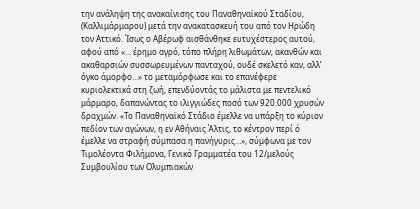την ανάληψη της ανακαίνισης του Παναθηναϊκού Σταδίου, (Καλλιμάρμαρου) μετά την ανακατασκευή του από τον Ηρώδη τον Αττικό. Ίσως ο Αβέρωφ αισθάνθηκε ευτυχέστερος αυτού, αφού από «… έρημο αγρό, τόπο πλήρη λιθωμάτων, ακανθών και ακαθαρσιών συσσωρευμένων πανταχού, ουδέ σκελετό καν, αλλ’ όγκο άμορφο…» το μεταμόρφωσε και το επανέφερε κυριολεκτικά στη ζωή, επενδύοντάς το μάλιστα με πεντελικό μάρμαρο, δαπανώντας το ιλιγγιώδες ποσό των 920.000 χρυσών δραχμών. «Το Παναθηναϊκό Στάδιο έμελλε να υπάρξη το κύριον πεδίον των αγώνων, η εν Αθήναις Άλτις, το κέντρον περί ό έμελλε να στραφή σύμπασα η πανήγυρις…», σύμφωνα με τον Τιμολέοντα Φιλήμονα, Γενικό Γραμματέα του 12/μελούς Συμβουλίου των Ολυμπιακών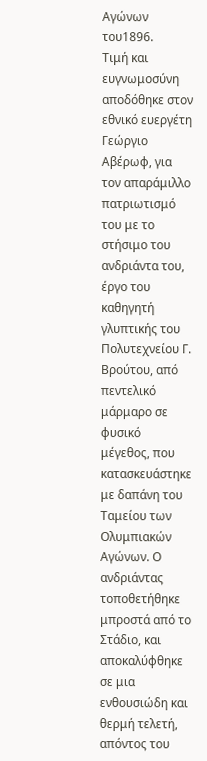Αγώνων του1896.
Τιμή και ευγνωμοσύνη αποδόθηκε στον εθνικό ευεργέτη Γεώργιο Αβέρωφ, για τον απαράμιλλο πατριωτισμό του με το στήσιμο του ανδριάντα του, έργο του καθηγητή γλυπτικής του Πολυτεχνείου Γ. Βρούτου, από πεντελικό μάρμαρο σε φυσικό μέγεθος, που κατασκευάστηκε με δαπάνη του Ταμείου των Ολυμπιακών Αγώνων. Ο ανδριάντας τοποθετήθηκε μπροστά από το Στάδιο, και αποκαλύφθηκε σε μια ενθουσιώδη και θερμή τελετή, απόντος του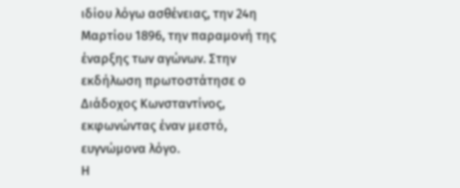ιδίου λόγω ασθένειας, την 24η Μαρτίου 1896, την παραμονή της έναρξης των αγώνων. Στην εκδήλωση πρωτοστάτησε ο Διάδοχος Κωνσταντίνος, εκφωνώντας έναν μεστό, ευγνώμονα λόγο.
Η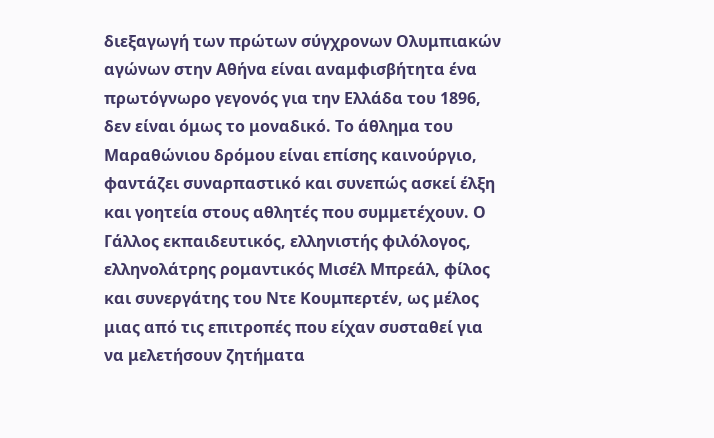διεξαγωγή των πρώτων σύγχρονων Ολυμπιακών αγώνων στην Αθήνα είναι αναμφισβήτητα ένα πρωτόγνωρο γεγονός για την Ελλάδα του 1896, δεν είναι όμως το μοναδικό. Το άθλημα του Μαραθώνιου δρόμου είναι επίσης καινούργιο, φαντάζει συναρπαστικό και συνεπώς ασκεί έλξη και γοητεία στους αθλητές που συμμετέχουν. Ο Γάλλος εκπαιδευτικός, ελληνιστής φιλόλογος, ελληνολάτρης ρομαντικός Μισέλ Μπρεάλ, φίλος και συνεργάτης του Ντε Κουμπερτέν, ως μέλος μιας από τις επιτροπές που είχαν συσταθεί για να μελετήσουν ζητήματα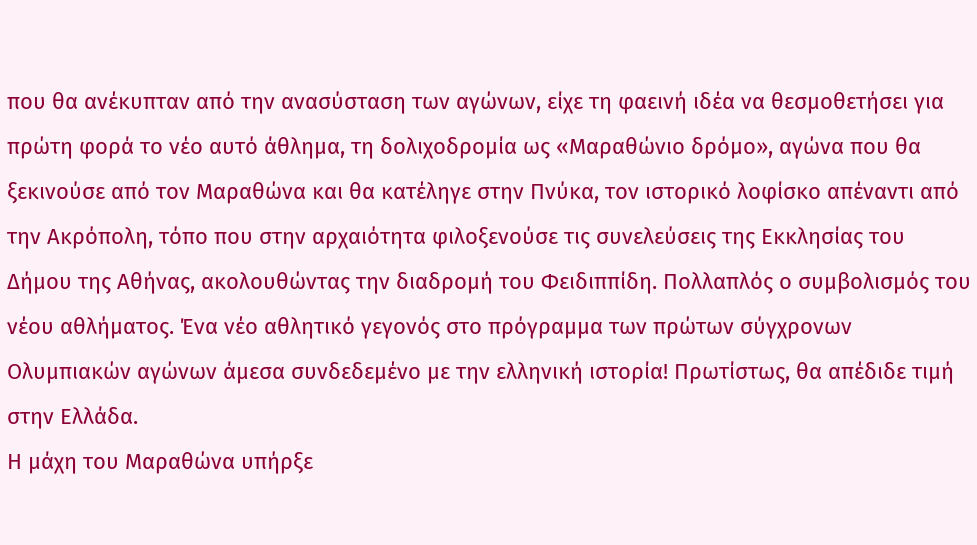που θα ανέκυπταν από την ανασύσταση των αγώνων, είχε τη φαεινή ιδέα να θεσμοθετήσει για πρώτη φορά το νέο αυτό άθλημα, τη δολιχοδρομία ως «Μαραθώνιο δρόμο», αγώνα που θα ξεκινούσε από τον Μαραθώνα και θα κατέληγε στην Πνύκα, τον ιστορικό λοφίσκο απέναντι από την Ακρόπολη, τόπο που στην αρχαιότητα φιλοξενούσε τις συνελεύσεις της Εκκλησίας του Δήμου της Αθήνας, ακολουθώντας την διαδρομή του Φειδιππίδη. Πολλαπλός ο συμβολισμός του νέου αθλήματος. Ένα νέο αθλητικό γεγονός στο πρόγραμμα των πρώτων σύγχρονων Ολυμπιακών αγώνων άμεσα συνδεδεμένο με την ελληνική ιστορία! Πρωτίστως, θα απέδιδε τιμή στην Ελλάδα.
Η μάχη του Μαραθώνα υπήρξε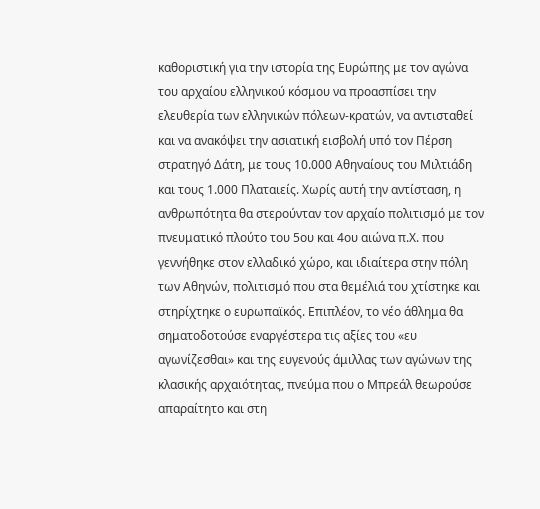καθοριστική για την ιστορία της Ευρώπης με τον αγώνα του αρχαίου ελληνικού κόσμου να προασπίσει την ελευθερία των ελληνικών πόλεων-κρατών, να αντισταθεί και να ανακόψει την ασιατική εισβολή υπό τον Πέρση στρατηγό Δάτη, με τους 10.000 Αθηναίους του Μιλτιάδη και τους 1.000 Πλαταιείς. Χωρίς αυτή την αντίσταση, η ανθρωπότητα θα στερούνταν τον αρχαίο πολιτισμό με τον πνευματικό πλούτο του 5ου και 4ου αιώνα π.Χ. που γεννήθηκε στον ελλαδικό χώρο, και ιδιαίτερα στην πόλη των Αθηνών, πολιτισμό που στα θεμέλιά του χτίστηκε και στηρίχτηκε ο ευρωπαϊκός. Επιπλέον, το νέο άθλημα θα σηματοδοτούσε εναργέστερα τις αξίες του «ευ αγωνίζεσθαι» και της ευγενούς άμιλλας των αγώνων της κλασικής αρχαιότητας, πνεύμα που ο Μπρεάλ θεωρούσε απαραίτητο και στη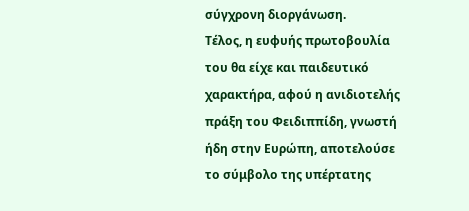σύγχρονη διοργάνωση.
Τέλος, η ευφυής πρωτοβουλία του θα είχε και παιδευτικό χαρακτήρα, αφού η ανιδιοτελής πράξη του Φειδιππίδη, γνωστή ήδη στην Ευρώπη, αποτελούσε το σύμβολο της υπέρτατης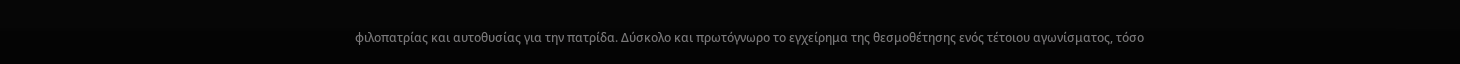φιλοπατρίας και αυτοθυσίας για την πατρίδα. Δύσκολο και πρωτόγνωρο το εγχείρημα της θεσμοθέτησης ενός τέτοιου αγωνίσματος, τόσο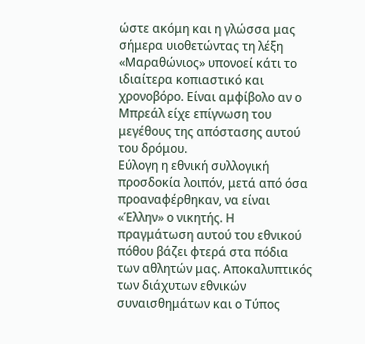ώστε ακόμη και η γλώσσα μας σήμερα υιοθετώντας τη λέξη «Μαραθώνιος» υπονοεί κάτι το ιδιαίτερα κοπιαστικό και χρονοβόρο. Είναι αμφίβολο αν ο Μπρεάλ είχε επίγνωση του μεγέθους της απόστασης αυτού του δρόμου.
Εύλογη η εθνική συλλογική προσδοκία λοιπόν, μετά από όσα προαναφέρθηκαν, να είναι «Έλλην» ο νικητής. Η πραγμάτωση αυτού του εθνικού πόθου βάζει φτερά στα πόδια των αθλητών μας. Αποκαλυπτικός των διάχυτων εθνικών συναισθημάτων και ο Τύπος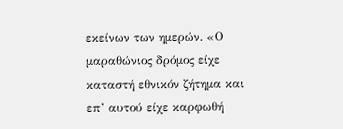εκείνων των ημερών. «Ο μαραθώνιος δρόμος είχε καταστή εθνικόν ζήτημα και επ’ αυτού είχε καρφωθή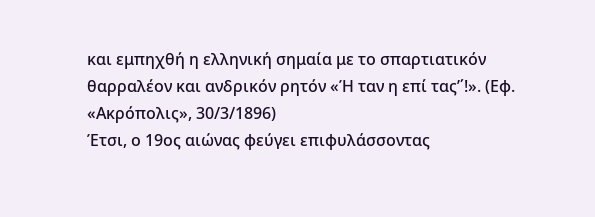και εμπηχθή η ελληνική σημαία με το σπαρτιατικόν θαρραλέον και ανδρικόν ρητόν «Ή ταν η επί τας’΄!». (Εφ. «Ακρόπολις», 30/3/1896)
Έτσι, ο 19ος αιώνας φεύγει επιφυλάσσοντας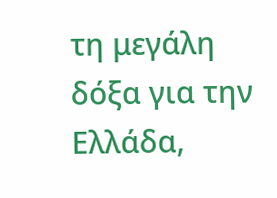τη μεγάλη δόξα για την Ελλάδα,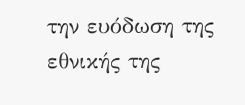την ευόδωση της εθνικής της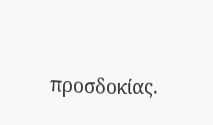προσδοκίας.